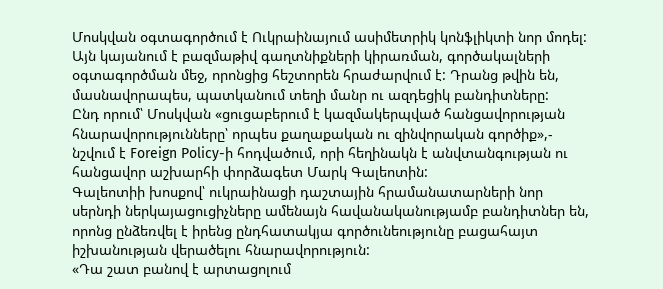Մոսկվան օգտագործում է Ուկրաինայում ասիմետրիկ կոնֆլիկտի նոր մոդել: Այն կայանում է բազմաթիվ գաղտնիքների կիրառման, գործակալների օգտագործման մեջ, որոնցից հեշտորեն հրաժարվում է: Դրանց թվին են, մասնավորապես, պատկանում տեղի մանր ու ազդեցիկ բանդիտները:
Ընդ որում՝ Մոսկվան «ցուցաբերում է կազմակերպված հանցավորության հնարավորությունները՝ որպես քաղաքական ու զինվորական գործիք»,- նշվում է Foreign Policy-ի հոդվածում, որի հեղինակն է անվտանգության ու հանցավոր աշխարհի փորձագետ Մարկ Գալեոտին:
Գալեոտիի խոսքով՝ ուկրաինացի դաշտային հրամանատարների նոր սերնդի ներկայացուցիչները ամենայն հավանականությամբ բանդիտներ են, որոնց ընձեռվել է իրենց ընդհատակյա գործունեությունը բացահայտ իշխանության վերածելու հնարավորություն:
«Դա շատ բանով է արտացոլում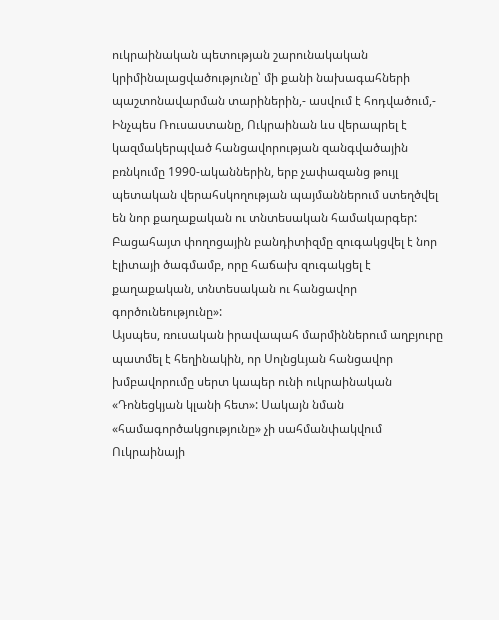ուկրաինական պետության շարունակական կրիմինալացվածությունը՝ մի քանի նախագահների պաշտոնավարման տարիներին,- ասվում է հոդվածում,- Ինչպես Ռուսաստանը, Ուկրաինան ևս վերապրել է կազմակերպված հանցավորության զանգվածային բռնկումը 1990-ականներին, երբ չափազանց թույլ պետական վերահսկողության պայմաններում ստեղծվել են նոր քաղաքական ու տնտեսական համակարգեր: Բացահայտ փողոցային բանդիտիզմը զուգակցվել է նոր էլիտայի ծագմամբ, որը հաճախ զուգակցել է քաղաքական, տնտեսական ու հանցավոր գործունեությունը»:
Այսպես, ռուսական իրավապահ մարմիններում աղբյուրը պատմել է հեղինակին, որ Սոլնցևյան հանցավոր խմբավորումը սերտ կապեր ունի ուկրաինական «Դոնեցկյան կլանի հետ»: Սակայն նման «համագործակցությունը» չի սահմանփակվում Ուկրաինայի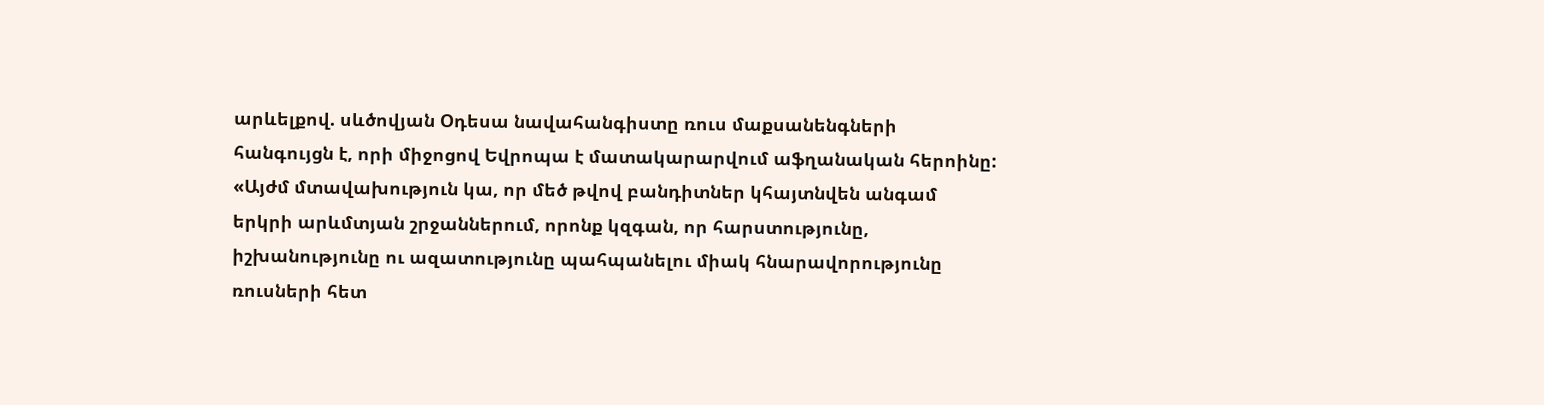արևելքով. սևծովյան Օդեսա նավահանգիստը ռուս մաքսանենգների հանգույցն է, որի միջոցով Եվրոպա է մատակարարվում աֆղանական հերոինը:
«Այժմ մտավախություն կա, որ մեծ թվով բանդիտներ կհայտնվեն անգամ երկրի արևմտյան շրջաններում, որոնք կզգան, որ հարստությունը, իշխանությունը ու ազատությունը պահպանելու միակ հնարավորությունը ռուսների հետ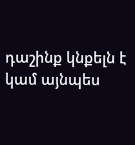դաշինք կնքելն է կամ այնպես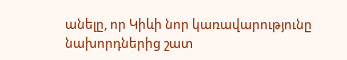անելը, որ Կիևի նոր կառավարությունը նախորդներից շատ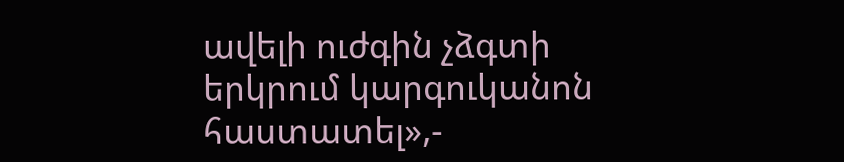ավելի ուժգին չձգտի երկրում կարգուկանոն հաստատել»,-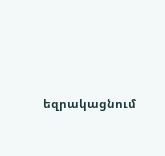եզրակացնում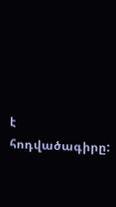է հոդվածագիրը: